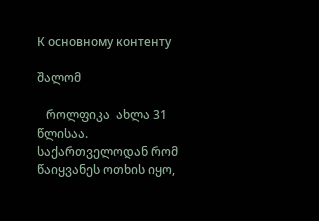К основному контенту

შალომ

   როლფიკა  ახლა 31 წლისაა.  საქართველოდან რომ წაიყვანეს ოთხის იყო,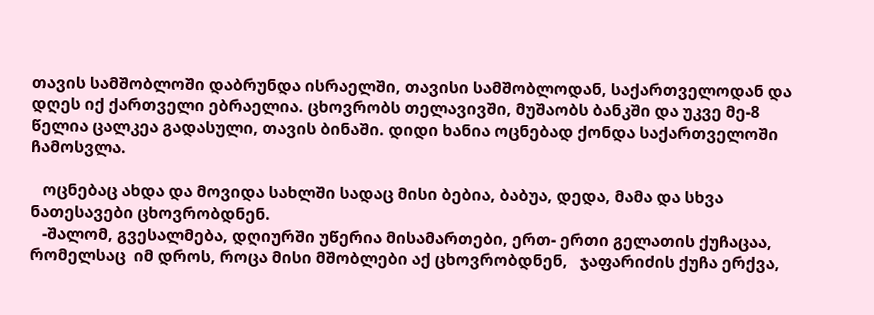თავის სამშობლოში დაბრუნდა ისრაელში, თავისი სამშობლოდან, საქართველოდან და დღეს იქ ქართველი ებრაელია. ცხოვრობს თელავივში, მუშაობს ბანკში და უკვე მე-8 წელია ცალკეა გადასული, თავის ბინაში. დიდი ხანია ოცნებად ქონდა საქართველოში ჩამოსვლა.

   ოცნებაც ახდა და მოვიდა სახლში სადაც მისი ბებია, ბაბუა, დედა, მამა და სხვა ნათესავები ცხოვრობდნენ.
   -შალომ, გვესალმება, დღიურში უწერია მისამართები, ერთ- ერთი გელათის ქუჩაცაა, რომელსაც  იმ დროს, როცა მისი მშობლები აქ ცხოვრობდნენ,   ჯაფარიძის ქუჩა ერქვა,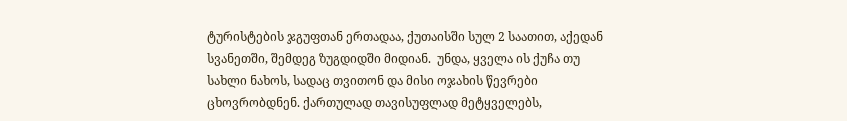ტურისტების ჯგუფთან ერთადაა, ქუთაისში სულ 2 საათით, აქედან სვანეთში, შემდეგ ზუგდიდში მიდიან.  უნდა, ყველა ის ქუჩა თუ სახლი ნახოს, სადაც თვითონ და მისი ოჯახის წევრები ცხოვრობდნენ. ქართულად თავისუფლად მეტყველებს,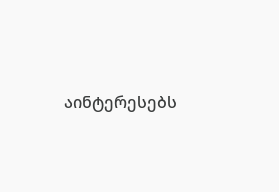აინტერესებს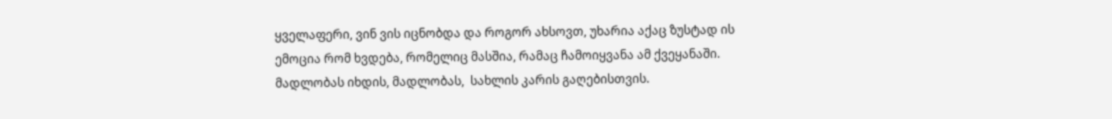ყველაფერი, ვინ ვის იცნობდა და როგორ ახსოვთ, უხარია აქაც ზუსტად ის ემოცია რომ ხვდება, რომელიც მასშია, რამაც ჩამოიყვანა ამ ქვეყანაში. მადლობას იხდის, მადლობას,  სახლის კარის გაღებისთვის.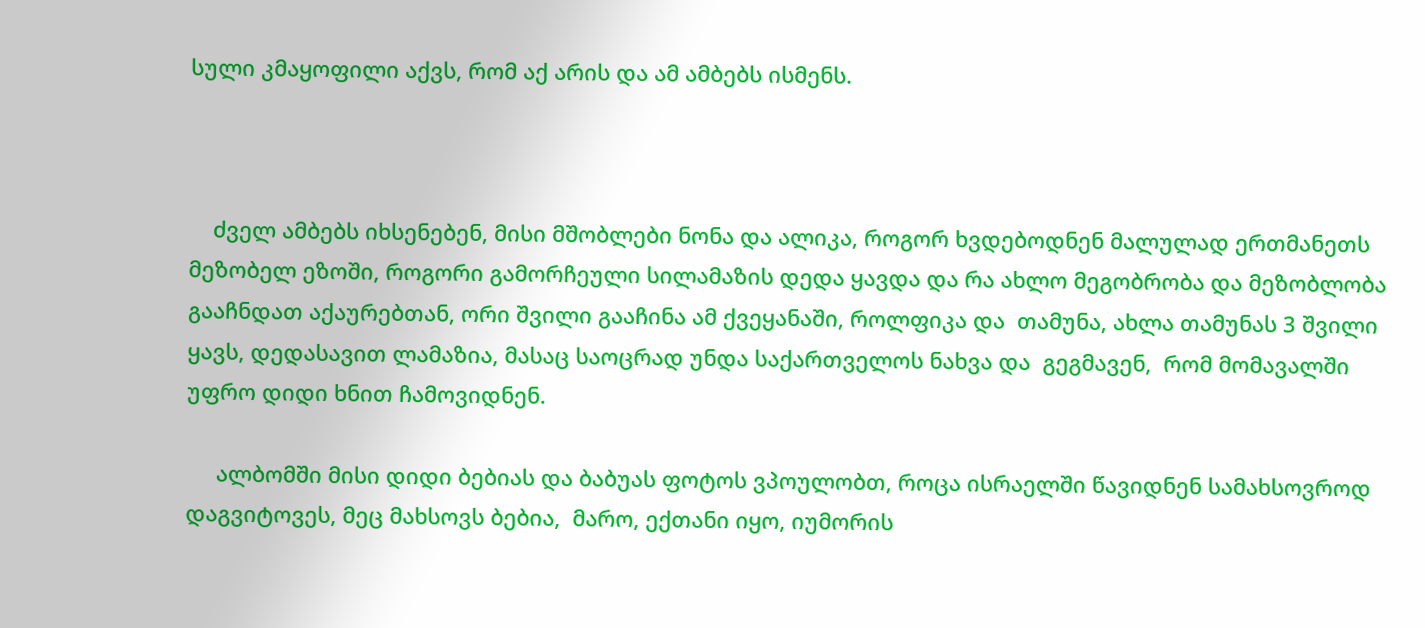სული კმაყოფილი აქვს, რომ აქ არის და ამ ამბებს ისმენს.



    ძველ ამბებს იხსენებენ, მისი მშობლები ნონა და ალიკა, როგორ ხვდებოდნენ მალულად ერთმანეთს მეზობელ ეზოში, როგორი გამორჩეული სილამაზის დედა ყავდა და რა ახლო მეგობრობა და მეზობლობა გააჩნდათ აქაურებთან, ორი შვილი გააჩინა ამ ქვეყანაში, როლფიკა და  თამუნა, ახლა თამუნას 3 შვილი ყავს, დედასავით ლამაზია, მასაც საოცრად უნდა საქართველოს ნახვა და  გეგმავენ,  რომ მომავალში უფრო დიდი ხნით ჩამოვიდნენ.

     ალბომში მისი დიდი ბებიას და ბაბუას ფოტოს ვპოულობთ, როცა ისრაელში წავიდნენ სამახსოვროდ დაგვიტოვეს, მეც მახსოვს ბებია,  მარო, ექთანი იყო, იუმორის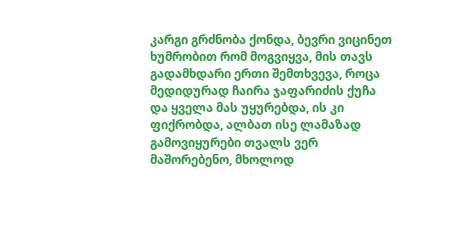კარგი გრძნობა ქონდა, ბევრი ვიცინეთ ხუმრობით რომ მოგვიყვა, მის თავს გადამხდარი ერთი შემთხვევა, როცა მედიდურად ჩაირა ჯაფარიძის ქუჩა და ყველა მას უყურებდა, ის კი ფიქრობდა, ალბათ ისე ლამაზად გამოვიყურები თვალს ვერ მაშორებენო, მხოლოდ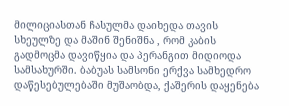მილიციასთან ჩასულმა დაიხედა თავის სხეულზე და მაშინ შენიშნა , რომ კაბის გადმოცმა დავიწყია და პერანგით მიდიოდა სამსახურში. ბაბუას სამსონი ერქვა სამხედრო დაწესებულებაში მუშაობდა, ქაშერის დაყენება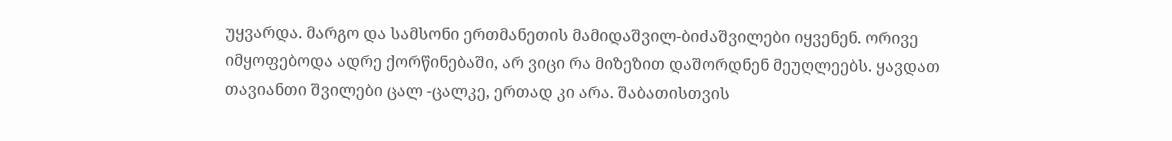უყვარდა. მარგო და სამსონი ერთმანეთის მამიდაშვილ-ბიძაშვილები იყვენენ. ორივე იმყოფებოდა ადრე ქორწინებაში, არ ვიცი რა მიზეზით დაშორდნენ მეუღლეებს. ყავდათ თავიანთი შვილები ცალ -ცალკე, ერთად კი არა. შაბათისთვის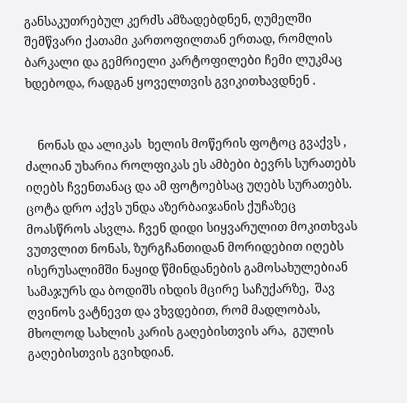განსაკუთრებულ კერძს ამზადებდნენ, ღუმელში შემწვარი ქათამი კართოფილთან ერთად, რომლის ბარკალი და გემრიელი კარტოფილები ჩემი ლუკმაც ხდებოდა, რადგან ყოველთვის გვიკითხავდნენ .


    ნონას და ალიკას  ხელის მოწერის ფოტოც გვაქვს , ძალიან უხარია როლფიკას ეს ამბები ბევრს სურათებს იღებს ჩვენთანაც და ამ ფოტოებსაც უღებს სურათებს. ცოტა დრო აქვს უნდა აზერბაიჯანის ქუჩაზეც მოასწროს ასვლა. ჩვენ დიდი სიყვარულით მოკითხვას ვუთვლით ნონას, ზურგჩანთიდან მორიდებით იღებს ისერუსალიმში ნაყიდ წმინდანების გამოსახულებიან სამაჯურს და ბოდიშს იხდის მცირე საჩუქარზე,  შავ ღვინოს ვატნევთ და ვხვდებით, რომ მადლობას, მხოლოდ სახლის კარის გაღებისთვის არა,  გულის გაღებისთვის გვიხდიან.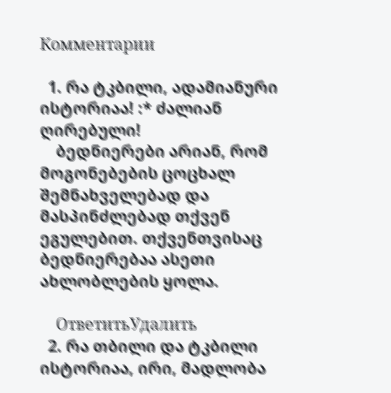Комментарии

  1. რა ტკბილი, ადამიანური ისტორიაა! :* ძალიან ღირებული!
    ბედნიერები არიან, რომ მოგონებების ცოცხალ შემნახველებად და მასპინძლებად თქვენ ეგულებით. თქვენთვისაც ბედნიერებაა ასეთი ახლობლების ყოლა.

    ОтветитьУдалить
  2. რა თბილი და ტკბილი ისტორიაა, ირი, მადლობა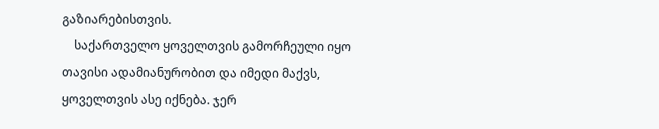გაზიარებისთვის.
    საქართველო ყოველთვის გამორჩეული იყო თავისი ადამიანურობით და იმედი მაქვს, ყოველთვის ასე იქნება. ჯერ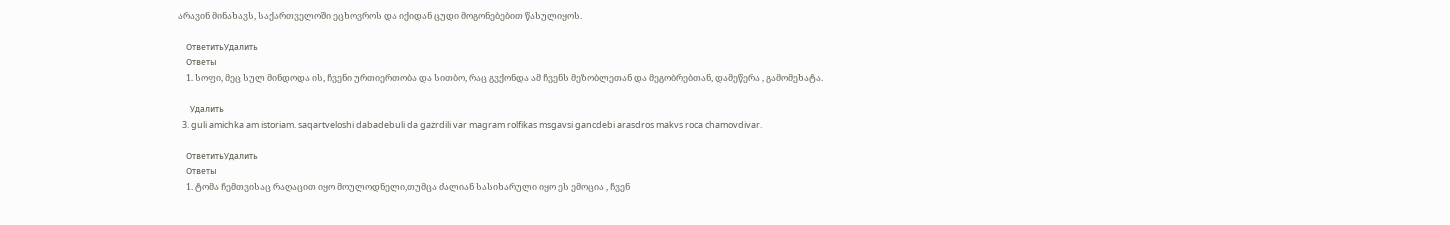არავინ მინახავს, საქართველოში ეცხოვროს და იქიდან ცუდი მოგონებებით წასულიყოს.

    ОтветитьУдалить
    Ответы
    1. სოფი, მეც სულ მინდოდა ის, ჩვენი ურთიერთობა და სითბო, რაც გვქონდა ამ ჩვენს მეზობლეთან და მეგობრებთან, დამეწერა , გამომეხატა.

      Удалить
  3. guli amichka am istoriam. saqartveloshi dabadebuli da gazrdili var magram rolfikas msgavsi gancdebi arasdros makvs roca chamovdivar.

    ОтветитьУдалить
    Ответы
    1. ტომა ჩემთვისაც რაღაცით იყო მოულოდნელი,თუმცა ძალიან სასიხარული იყო ეს ემოცია , ჩვენ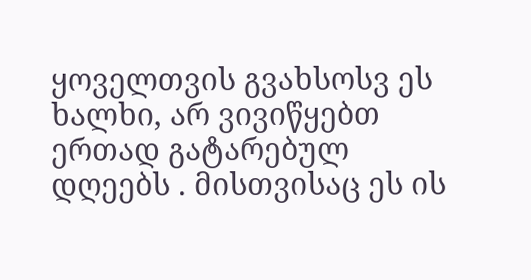ყოველთვის გვახსოსვ ეს ხალხი, არ ვივიწყებთ ერთად გატარებულ დღეებს . მისთვისაც ეს ის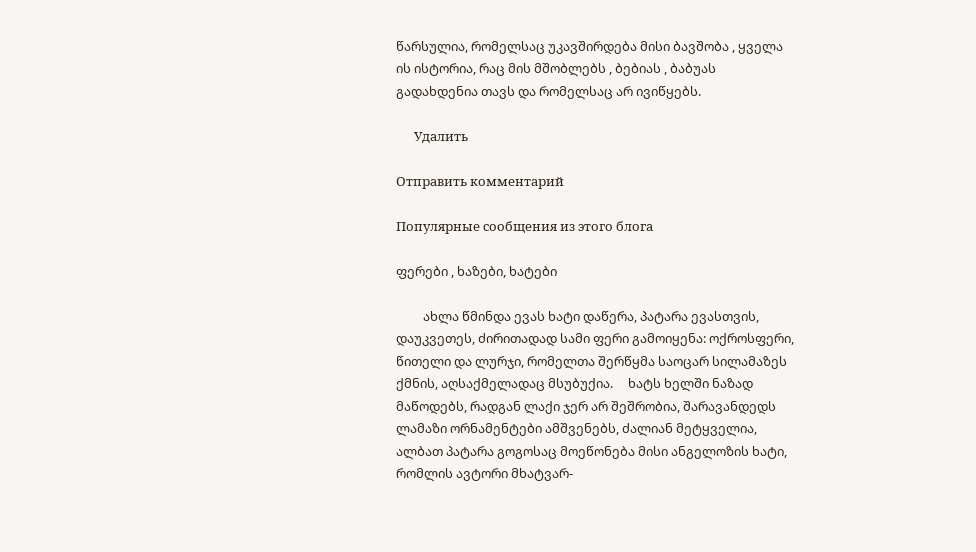წარსულია, რომელსაც უკავშირდება მისი ბავშობა , ყველა ის ისტორია, რაც მის მშობლებს , ბებიას , ბაბუას გადახდენია თავს და რომელსაც არ ივიწყებს.

      Удалить

Отправить комментарий

Популярные сообщения из этого блога

ფერები , ხაზები, ხატები

         ახლა წმინდა ევას ხატი დაწერა, პატარა ევასთვის, დაუკვეთეს, ძირითადად სამი ფერი გამოიყენა: ოქროსფერი, წითელი და ლურჯი, რომელთა შერწყმა საოცარ სილამაზეს ქმნის, აღსაქმელადაც მსუბუქია.     ხატს ხელში ნაზად მაწოდებს, რადგან ლაქი ჯერ არ შეშრობია, შარავანდედს ლამაზი ორნამენტები ამშვენებს, ძალიან მეტყველია, ალბათ პატარა გოგოსაც მოეწონება მისი ანგელოზის ხატი, რომლის ავტორი მხატვარ-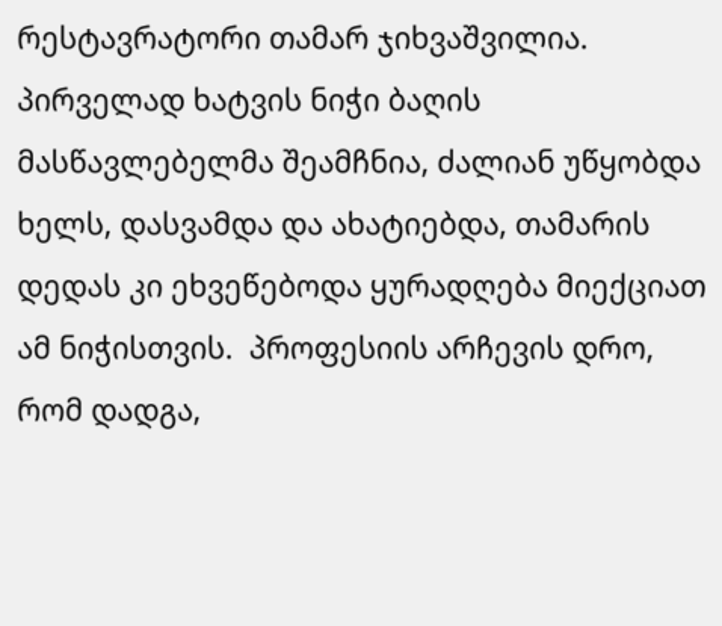რესტავრატორი თამარ ჯიხვაშვილია.    პირველად ხატვის ნიჭი ბაღის მასწავლებელმა შეამჩნია, ძალიან უწყობდა ხელს, დასვამდა და ახატიებდა, თამარის დედას კი ეხვეწებოდა ყურადღება მიექციათ ამ ნიჭისთვის.  პროფესიის არჩევის დრო, რომ დადგა,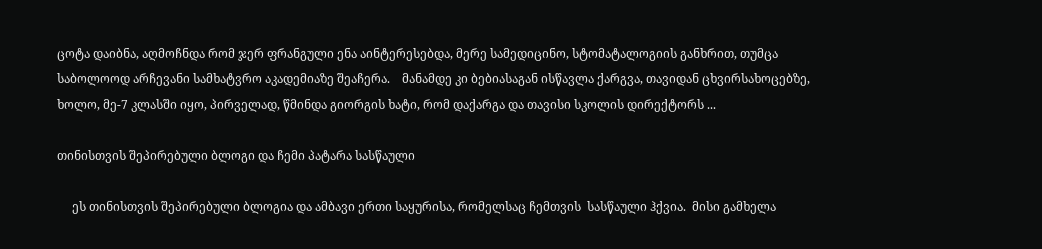ცოტა დაიბნა, აღმოჩნდა რომ ჯერ ფრანგული ენა აინტერესებდა, მერე სამედიცინო, სტომატალოგიის განხრით, თუმცა საბოლოოდ არჩევანი სამხატვრო აკადემიაზე შეაჩერა.    მანამდე კი ბებიასაგან ისწავლა ქარგვა, თავიდან ცხვირსახოცებზე, ხოლო, მე-7 კლასში იყო, პირველად, წმინდა გიორგის ხატი, რომ დაქარგა და თავისი სკოლის დირექტორს ...

თინისთვის შეპირებული ბლოგი და ჩემი პატარა სასწაული

     ეს თინისთვის შეპირებული ბლოგია და ამბავი ერთი საყურისა, რომელსაც ჩემთვის  სასწაული ჰქვია.  მისი გამხელა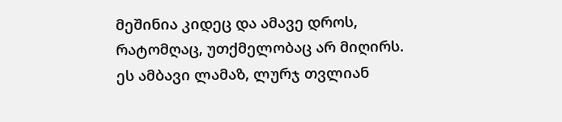მეშინია კიდეც და ამავე დროს, რატომღაც, უთქმელობაც არ მიღირს.     ეს ამბავი ლამაზ, ლურჯ თვლიან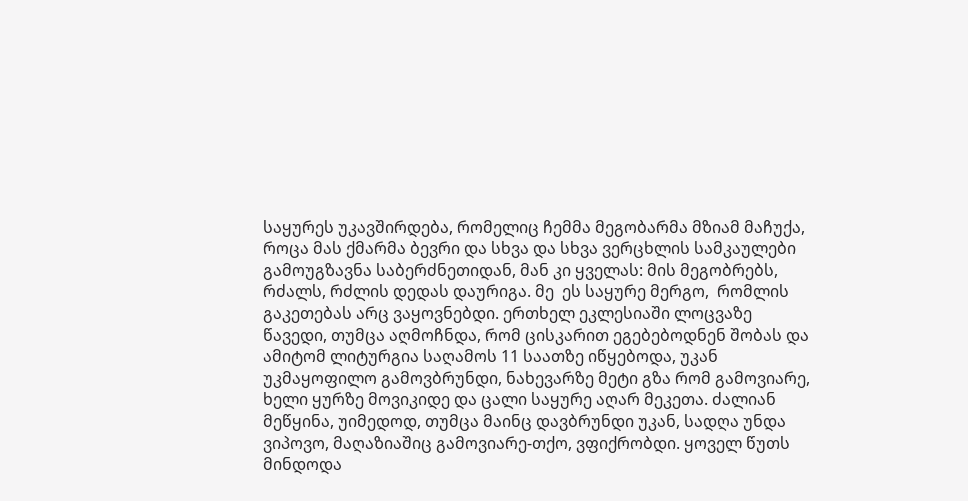საყურეს უკავშირდება, რომელიც ჩემმა მეგობარმა მზიამ მაჩუქა, როცა მას ქმარმა ბევრი და სხვა და სხვა ვერცხლის სამკაულები გამოუგზავნა საბერძნეთიდან, მან კი ყველას: მის მეგობრებს, რძალს, რძლის დედას დაურიგა. მე  ეს საყურე მერგო,  რომლის  გაკეთებას არც ვაყოვნებდი. ერთხელ ეკლესიაში ლოცვაზე წავედი, თუმცა აღმოჩნდა, რომ ცისკარით ეგებებოდნენ შობას და ამიტომ ლიტურგია საღამოს 11 საათზე იწყებოდა, უკან უკმაყოფილო გამოვბრუნდი, ნახევარზე მეტი გზა რომ გამოვიარე, ხელი ყურზე მოვიკიდე და ცალი საყურე აღარ მეკეთა. ძალიან მეწყინა, უიმედოდ, თუმცა მაინც დავბრუნდი უკან, სადღა უნდა ვიპოვო, მაღაზიაშიც გამოვიარე-თქო, ვფიქრობდი. ყოველ წუთს მინდოდა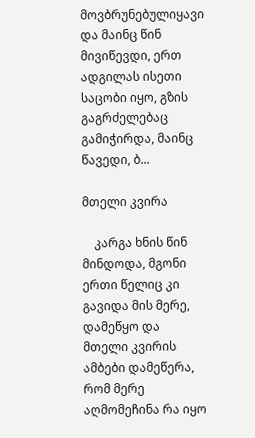მოვბრუნებულიყავი და მაინც წინ მივიწევდი, ერთ ადგილას ისეთი საცობი იყო, გზის გაგრძელებაც გამიჭირდა, მაინც წავედი, ბ...

მთელი კვირა

    კარგა ხნის წინ მინდოდა, მგონი ერთი წელიც კი გავიდა მის მერე, დამეწყო და  მთელი კვირის ამბები დამეწერა, რომ მერე აღმომეჩინა რა იყო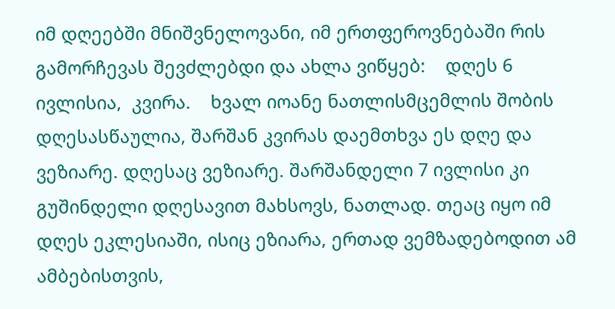იმ დღეებში მნიშვნელოვანი, იმ ერთფეროვნებაში რის გამორჩევას შევძლებდი და ახლა ვიწყებ:    დღეს 6 ივლისია,  კვირა.    ხვალ იოანე ნათლისმცემლის შობის დღესასწაულია, შარშან კვირას დაემთხვა ეს დღე და ვეზიარე. დღესაც ვეზიარე. შარშანდელი 7 ივლისი კი გუშინდელი დღესავით მახსოვს, ნათლად. თეაც იყო იმ დღეს ეკლესიაში, ისიც ეზიარა, ერთად ვემზადებოდით ამ ამბებისთვის,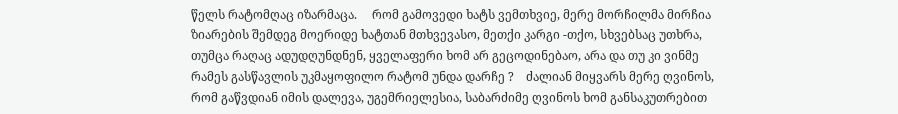წელს რატომღაც იზარმაცა.     რომ გამოვედი ხატს ვემთხვიე, მერე მორჩილმა მირჩია ზიარების შემდეგ მოერიდე ხატთან მთხვევასო, მეთქი კარგი -თქო, სხვებსაც უთხრა, თუმცა რაღაც ადუდღუნდნენ, ყველაფერი ხომ არ გეცოდინებაო, არა და თუ კი ვინმე რამეს გასწავლის უკმაყოფილო რატომ უნდა დარჩე ?    ძალიან მიყვარს მერე ღვინოს, რომ გაწვდიან იმის დალევა, უგემრიელესია, საბარძიმე ღვინოს ხომ განსაკუთრებით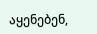აყენებენ,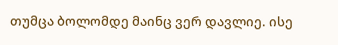თუმცა ბოლომდე მაინც ვერ დავლიე. ისე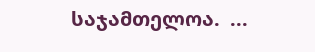საჯამთელოა.  ...